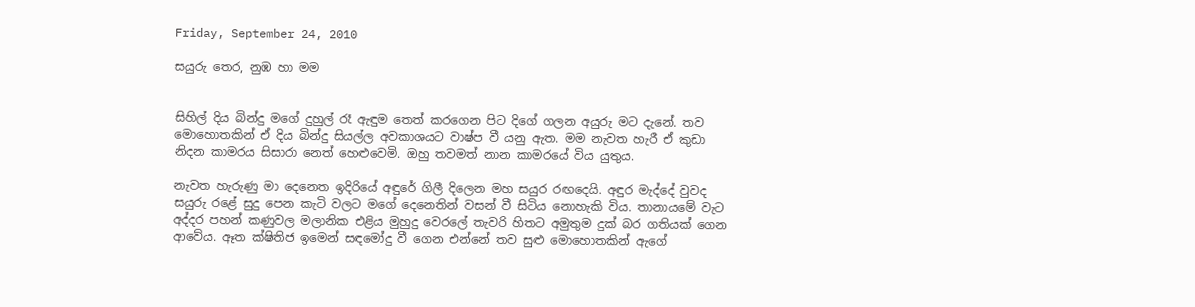Friday, September 24, 2010

සයුරු තෙර, නුඹ හා මම


සිහිල් දිය බින්දු මගේ දුහුල් රෑ ඇඳුම තෙත් කරගෙන පිට දිගේ ගලන අයුරු මට දැනේ. තව මොහොතකින් ඒ දිය බින්දු සියල්ල අවකාශයට වාෂ්ප වී යනු ඇත. මම නැවත හැරී ඒ කුඩා නිදන කාමරය සිසාරා නෙත් හෙළුවෙමි. ඔහු තවමත් නාන කාමරයේ විය යුතුය.

නැවත හැරුණු මා දෙනෙත ඉදිරියේ අඳුරේ ගිලී දිලෙන මහ සයුර රඟදෙයි. අඳුර මැද්දේ වුවද සයුරු රළේ සුදු පෙන කැටි වලට මගේ දෙනෙතින් වසන් වී සිටිය නොහැකි විය. තානායමේ වැට අද්දර පහන් කණුවල මලානික එළිය මුහුදු වෙරලේ තැවරි හිතට අමුතුම දුක් බර ගතියක් ගෙන ආවේය. ඈත ක්ෂිතිජ ඉමෙන් සඳමෝදු වී ගෙන එන්නේ තව සුළු මොහොතකින් ඇගේ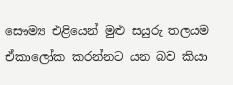සෞම්‍ය එළියෙන් මුළු සයුරු තලයම ඒකාලෝක කරන්නට යන බව කියා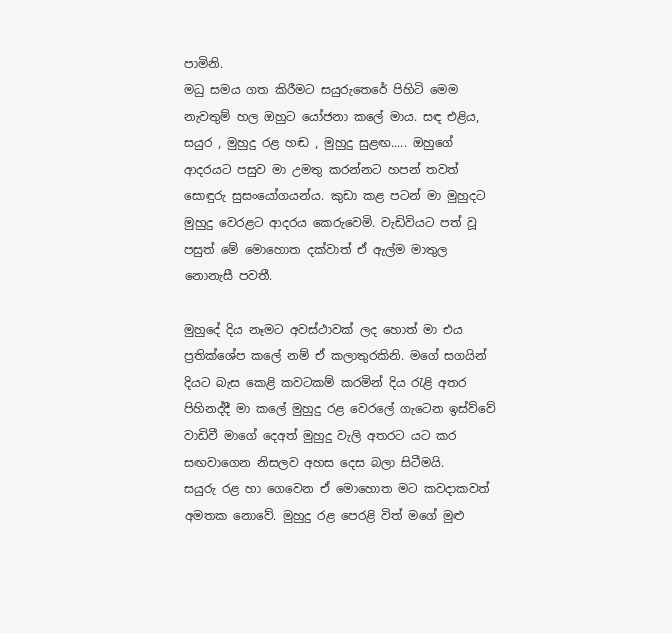පාමිනි.
මධු සමය ගත කිරීමට සයුරුතෙරේ පිහිටි මෙම නැවතුම් හල ඔහුට යෝජනා කලේ මාය. සඳ එළිය, සයුර , මුහුදු රළ හඬ , මුහුදු සුළඟ..... ඔහුගේ ආදරයට පසුව මා උමතු කරන්නට හපන් තවත් සොඳුරු සුසංයෝගයන්ය. කුඩා කළ පටන් මා මුහුදට මුහුදු වෙරළට ආදරය කෙරුවෙමි. වැඩිවියට පත් වූ පසුත් මේ මොහොත දක්වාත් ඒ ඇල්ම මාතුල නොනැසී පවතී.

මුහුදේ දිය නෑමට අවස්ථාවක් ලද හොත් මා එය ප්‍රතික්ශේප කලේ නම් ඒ කලාතුරකිනි. මගේ සගයින් දියට බැස කෙළි කවටකම් කරමින් දිය රැළි අතර පිහිනද්දී මා කලේ මුහුදු රළ වෙරලේ ගැටෙන ඉස්ව්වේ වාඩිවී මාගේ දෙඅත් මුහුදු වැලි අතරට යට කර සඟවාගෙන නිසලව අහස දෙස බලා සිටීමයි.
සයුරු රළ හා ගෙවෙන ඒ මොහොත මට කවදාකවත් අමතක නොවේ. මුහුදු රළ පෙරළි විත් මගේ මුළු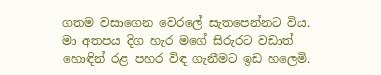ගතම වසාගෙන වෙරලේ සැතපෙන්නට විය. මා අතපය දිග හැර මගේ සිරුරට වඩාත් හොඳින් රළ පහර විඳ ගැනීමට ඉඩ හලෙමි.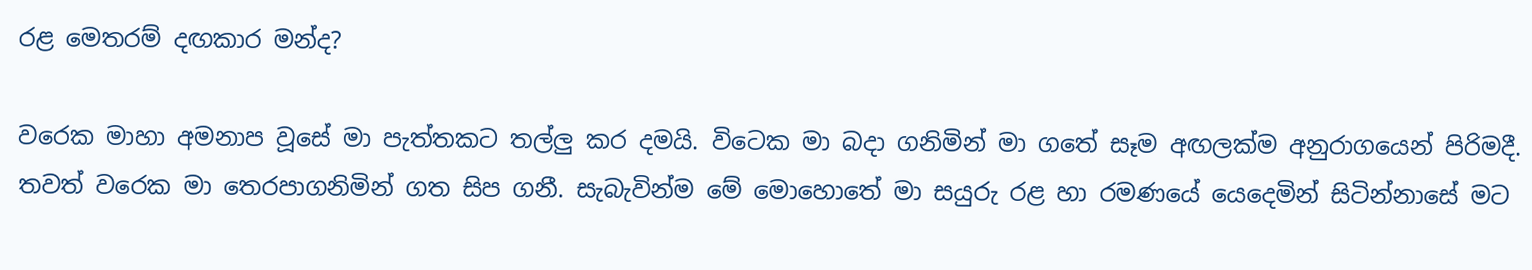රළ මෙතරම් දඟකාර මන්ද?

වරෙක මාහා අමනාප වූසේ මා පැත්තකට තල්ලු කර දමයි. විටෙක මා බදා ගනිමින් මා ගතේ සෑම අඟලක්ම අනුරාගයෙන් පිරිමදී. තවත් වරෙක මා තෙරපාගනිමින් ගත සිප ගනී. සැබැවින්ම මේ මොහොතේ මා සයුරු රළ හා රමණයේ යෙදෙමින් සිටින්නාසේ මට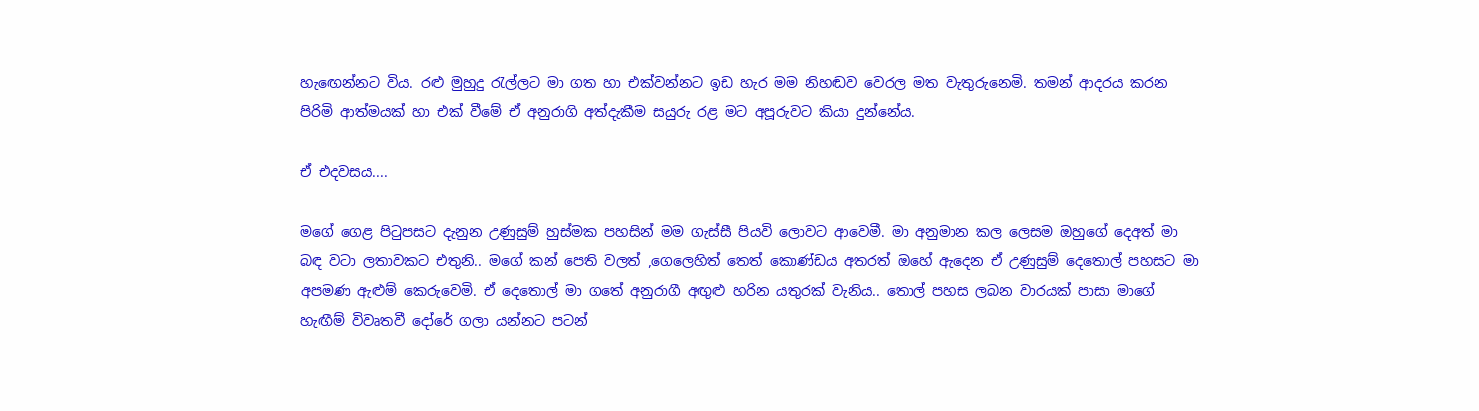හැඟෙන්නට විය. රළු මුහුදු රැල්ලට මා ගත හා එක්වන්නට ඉඩ හැර මම නිහඬව වෙරල මත වැතුරුනෙමි. තමන් ආදරය කරන  පිරිමි ආත්මයක් හා එක් වීමේ ඒ අනුරාගි අත්දැකීම සයුරු රළ මට අපූරුවට කියා දුන්නේය.

ඒ එදවසය....

මගේ ගෙළ පිටුපසට දැනුන උණුසුම් හුස්මක පහසින් මම ගැස්සී පියවි ලොවට ආවෙමී. මා අනුමාන කල ලෙසම ඔහුගේ දෙඅත් මා බඳ වටා ලතාවකට එතුනි.. මගේ කන් පෙති වලත් ,ගෙලෙහිත් තෙත් කොණ්ඩය අතරත් ඔහේ ඇදෙන ඒ උණුසුම් දෙතොල් පහසට මා අපමණ ඇළුම් කෙරුවෙමි. ඒ දෙතොල් මා ගතේ අනුරාගී අඟුළු හරින යතුරක් වැනිය.. තොල් පහස ලබන වාරයක් පාසා මාගේ හැඟීම් විවෘතවී දෝරේ ගලා යන්නට පටන්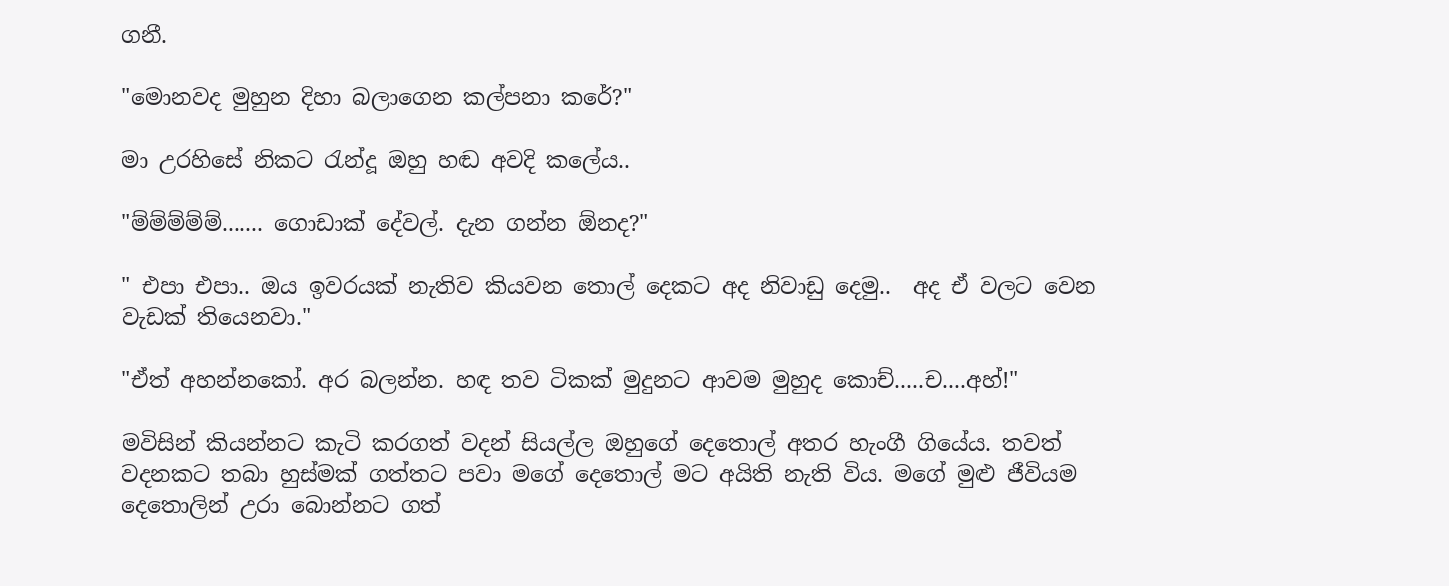ගනී.

"මොනවද මුහුන දිහා බලාගෙන කල්පනා කරේ?"

මා උරහිසේ නිකට රැන්දූ ඔහු හඬ අවදි කලේය..

"ම්ම්ම්ම්ම්....... ගොඩාක් දේවල්. දැන ගන්න ඕනද?"

" එපා එපා.. ඔය ඉවරයක් නැතිව කියවන තොල් දෙකට අද නිවාඩු දෙමු..  අද ඒ වලට වෙන වැඩක් තියෙනවා."

"ඒත් අහන්නකෝ. අර බලන්න. හඳ තව ටිකක් මුදුනට ආවම මුහුද කොච්.....ච....අහ්!"

මවිසින් කියන්නට කැටි කරගත් වදන් සියල්ල ඔහුගේ දෙතොල් අතර හැංගී ගියේය. තවත් වදනකට තබා හුස්මක් ගත්තට පවා මගේ දෙතොල් මට අයිති නැති විය. මගේ මුළු ජීවියම දෙතොලින් උරා බොන්නට ගත්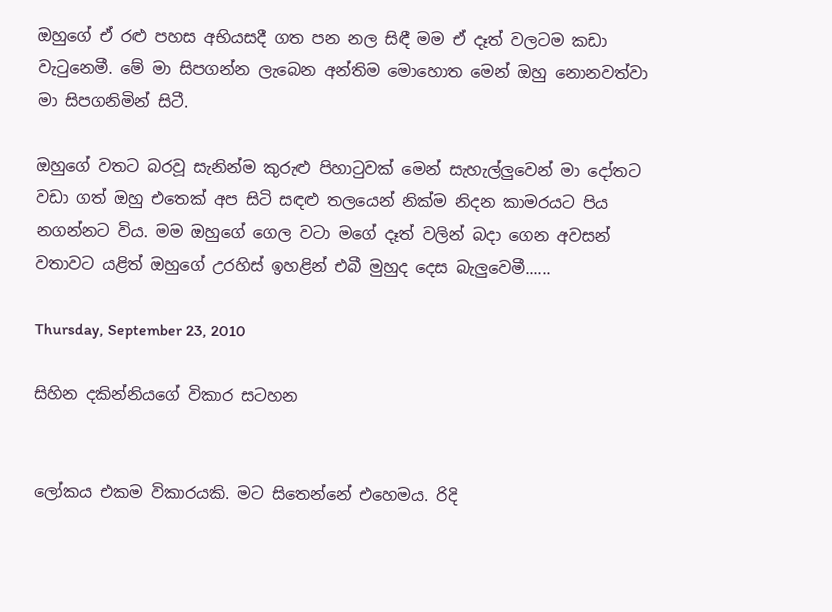ඔහුගේ ඒ රළු පහස අභියසදී ගත පන නල සිඳී මම ඒ දෑත් වලටම කඩා වැටුනෙමී. මේ මා සිපගන්න ලැබෙන අන්තිම මොහොත මෙන් ඔහු නොනවත්වා මා සිපගනිමින් සිටී.

ඔහුගේ වතට බරවූ සැනින්ම කුරුළු පිහාටුවක් මෙන් සැහැල්ලුවෙන් මා දෝතට වඩා ගත් ඔහු එතෙක් අප සිටි සඳළු තලයෙන් නික්ම නිදන කාමරයට පිය නගන්නට විය. මම ඔහුගේ ගෙල වටා මගේ දෑත් වලින් බදා ගෙන අවසන් වතාවට යළිත් ඔහුගේ උරහිස් ඉහළින් එබී මුහුද දෙස බැලුවෙමී......

Thursday, September 23, 2010

සිහින දකින්නියගේ විකාර සටහන


ලෝකය එකම විකාරයකි. මට සිතෙන්නේ එහෙමය. රිදි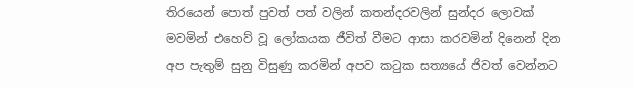තිරයෙන් පොත් පුවත් පත් වලින් කතන්දරවලින් සුන්දර ලොවක් මවමින් එහෙව් වූ ලෝකයක ජීවිත් වීමට ආසා කරවමින් දිනෙන් දින අප පැතුම් සුනු විසුණු කරමින් අපව කටුක සත්‍යයේ ජිවත් වෙන්නට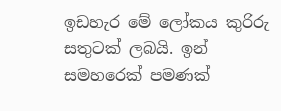ඉඩහැර මේ ලෝකය කුරිරු සතුටක් ලබයි. ඉන් සමහරෙක් පමණක්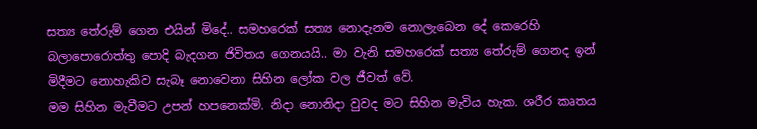සත්‍ය තේරුම් ගෙන එයින් මිදේ.. සමහරෙක් සත්‍ය නොදැනම නොලැබෙන දේ කෙරෙහි බලාපොරොත්තු පොදි බැදගන ජිවිතය ගෙනයයි.. මා වැනි සමහරෙක් සත්‍ය තේරුම් ගෙනද ඉන් මිදීමට නොහැකිව සැබෑ නොවෙනා සිහින ලෝක වල ජීවත් වේ.
මම සිහින මැවීමට උපන් හපනෙක්මි. නිදා නොනිදා වුවද මට සිහින මැවිය හැක. ශරීර කෘතය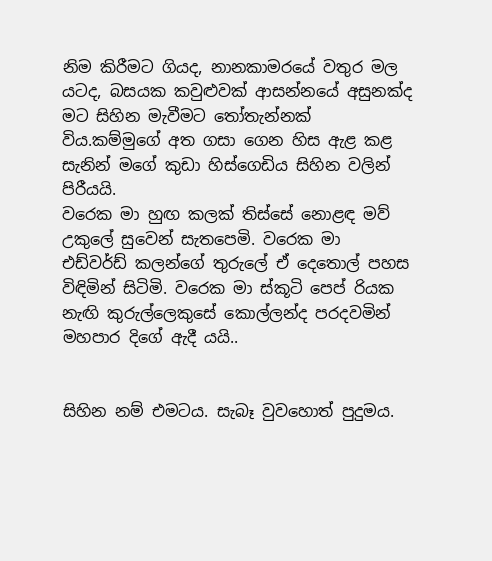නිම කිරීමට ගියද, නානකාමරයේ වතුර මල යටද, බසයක කවුළුවක් ආසන්නයේ අසුනක්ද මට සිහින මැවීමට තෝතැන්නක් විය.කම්මුගේ අත ගසා ගෙන හිස ඇළ කළ සැනින් මගේ කුඩා හිස්ගෙඩිය සිහින වලින් පිරීයයි.
වරෙක මා හුඟ කලක් තිස්සේ නොළඳ මව් උකුලේ සුවෙන් සැතපෙමි. වරෙක මා එඩ්වර්ඩ් කලන්ගේ තුරුලේ ඒ දෙතොල් පහස විඳිමින් සිටිමි. වරෙක මා ස්කූටි පෙප් රියක නැඟි කුරුල්ලෙකුසේ කොල්ලන්ද පරදවමින් මහපාර දිගේ ඇදී යයි..


සිහින නම් එමටය. සැබෑ වුවහොත් පුදුමය.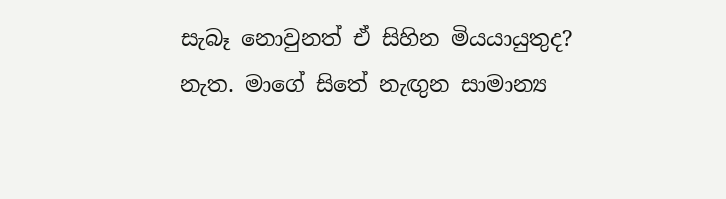සැබෑ නොවුනත් ඒ සිහින මියයායුතුද?
නැත. මාගේ සිතේ නැඟුන සාමාන්‍ය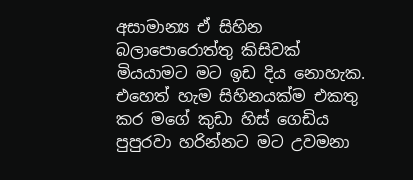අසාමාන්‍ය ඒ සිහින බලාපොරොත්තු කිසිවක් මියයාමට මට ඉඩ දිය නොහැක. එහෙත් හැම සිහිනයක්ම එකතු කර මගේ කුඩා හිස් ගෙඩිය පුපුරවා හරින්නට මට උවමනා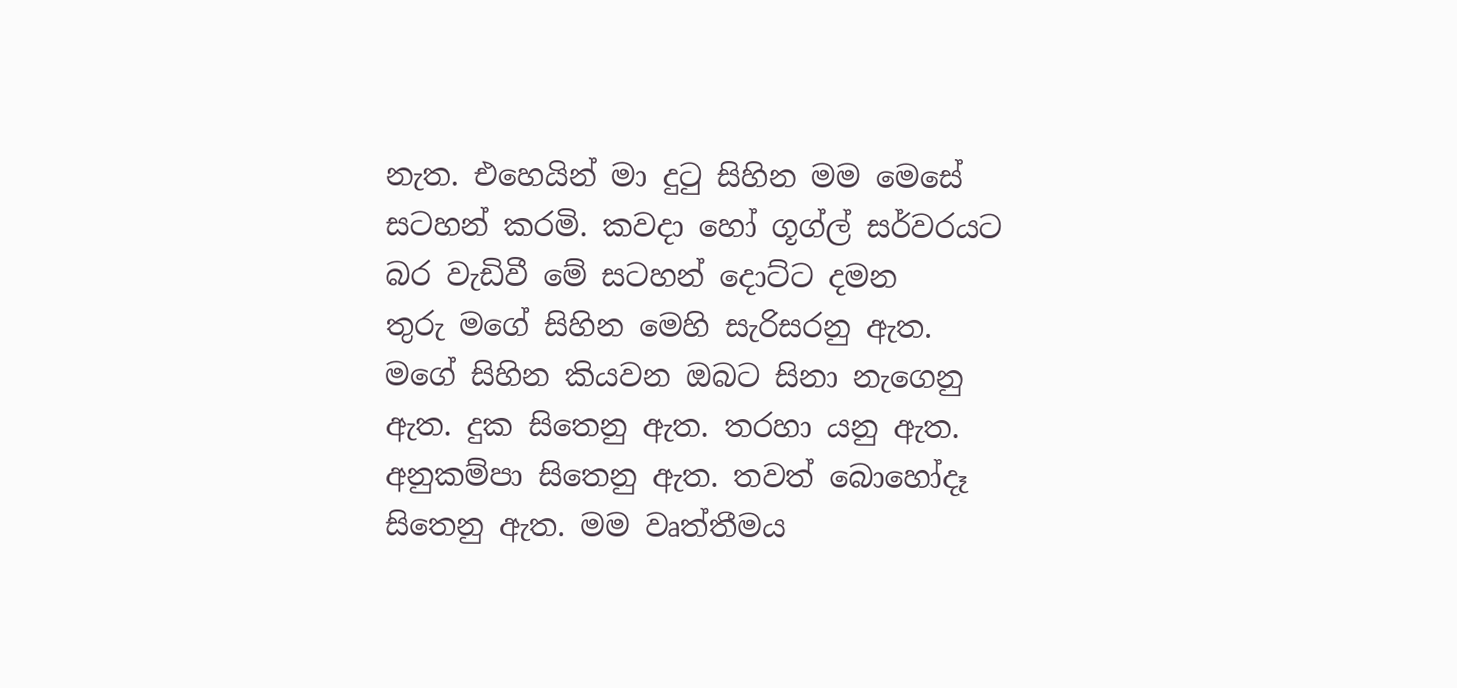නැත. එහෙයින් මා දුටු සිහින මම මෙසේ සටහන් කරමි. කවදා හෝ ගූග්ල් සර්වරයට බර වැඩිවී මේ සටහන් දොට්ට දමන තුරු ‍මගේ සිහින මෙහි සැරිසරනු ඇත.
මගේ සිහින කියවන ඔබට සිනා නැගෙනු ඇත. දුක සිතෙනු ඇත. තරහා යනු ඇත. අනුකම්පා සිතෙනු ඇත. තවත් බොහෝදෑ සිතෙනු ඇත. මම වෘත්තීමය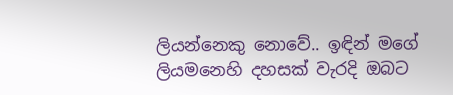ලියන්නෙකු නොවේ.. ඉඳින් මගේ ලියමනෙහි දහසක් වැරදි ඔබට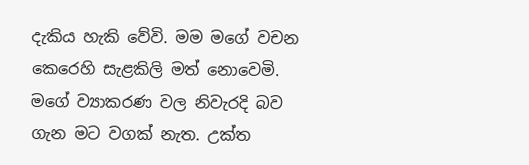දැකිය හැකි වේවි. මම මගේ වචන කෙරෙහි සැළකිලි මත් නොවෙමි. මගේ ව්‍යාකරණ වල නිවැරදි බව ගැන මට වගක් නැත. උක්ත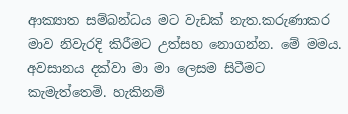ආක්‍යාත සම්බන්ධය මට වැඩක් නැත.කරුණාකර මාව නිවැරදි කිරීමට උත්සහ නොගන්න. මේ මමය. අවසානය දක්වා මා මා ලෙසම සිටීමට කැමැත්තෙමි. හැකිනම්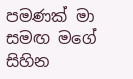පමණක් මා සමඟ මගේ සිහින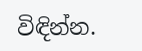විඳින්න.